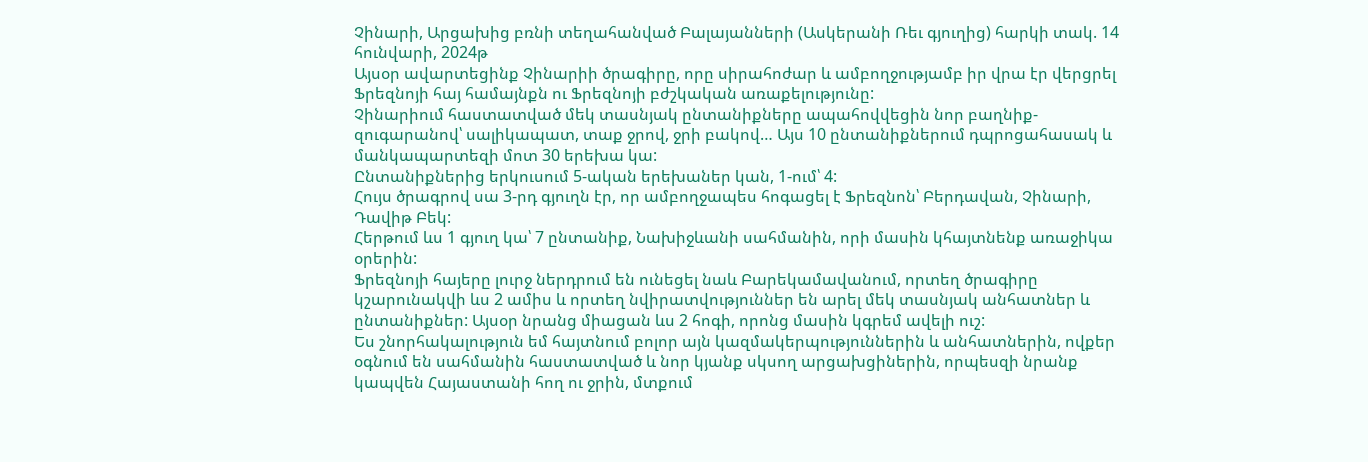Չինարի, Արցախից բռնի տեղահանված Բալայանների (Ասկերանի Ռեւ գյուղից) հարկի տակ. 14 հունվարի, 2024թ
Այսօր ավարտեցինք Չինարիի ծրագիրը, որը սիրահոժար և ամբողջությամբ իր վրա էր վերցրել Ֆրեզնոյի հայ համայնքն ու Ֆրեզնոյի բժշկական առաքելությունը:
Չինարիում հաստատված մեկ տասնյակ ընտանիքները ապահովվեցին նոր բաղնիք-զուգարանով՝ սալիկապատ, տաք ջրով, ջրի բակով… Այս 10 ընտանիքներում դպրոցահասակ և մանկապարտեզի մոտ 30 երեխա կա:
Ընտանիքներից երկուսում 5-ական երեխաներ կան, 1-ում՝ 4:
Հույս ծրագրով սա 3-րդ գյուղն էր, որ ամբողջապես հոգացել է Ֆրեզնոն՝ Բերդավան, Չինարի, Դավիթ Բեկ:
Հերթում ևս 1 գյուղ կա՝ 7 ընտանիք, Նախիջևանի սահմանին, որի մասին կհայտնենք առաջիկա օրերին:
Ֆրեզնոյի հայերը լուրջ ներդրում են ունեցել նաև Բարեկամավանում, որտեղ ծրագիրը կշարունակվի ևս 2 ամիս և որտեղ նվիրատվություններ են արել մեկ տասնյակ անհատներ և ընտանիքներ: Այսօր նրանց միացան ևս 2 հոգի, որոնց մասին կգրեմ ավելի ուշ:
Ես շնորհակալություն եմ հայտնում բոլոր այն կազմակերպություններին և անհատներին, ովքեր օգնում են սահմանին հաստատված և նոր կյանք սկսող արցախցիներին, որպեսզի նրանք կապվեն Հայաստանի հող ու ջրին, մտքում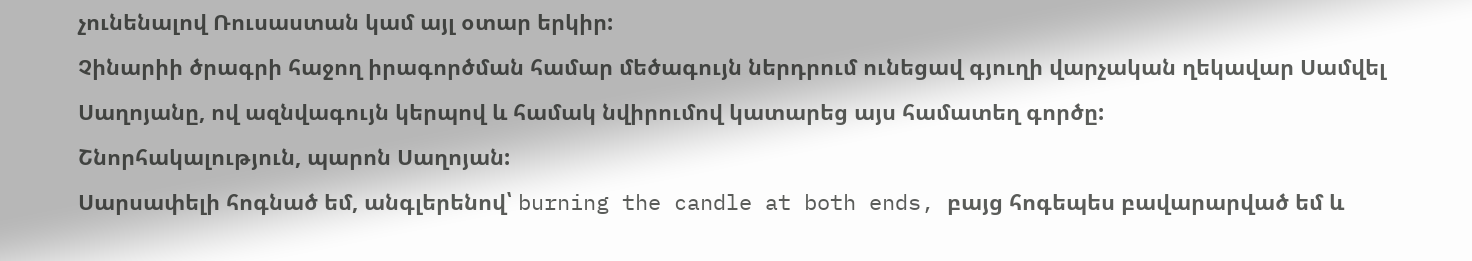չունենալով Ռուսաստան կամ այլ օտար երկիր:
Չինարիի ծրագրի հաջող իրագործման համար մեծագույն ներդրում ունեցավ գյուղի վարչական ղեկավար Սամվել Սաղոյանը, ով ազնվագույն կերպով և համակ նվիրումով կատարեց այս համատեղ գործը:
Շնորհակալություն, պարոն Սաղոյան:
Սարսափելի հոգնած եմ, անգլերենով՝ burning the candle at both ends, բայց հոգեպես բավարարված եմ և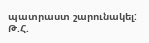պատրաստ շարունակել:
Թ.Հ.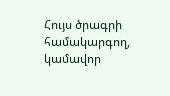Հույս ծրագրի համակարգող, կամավոր